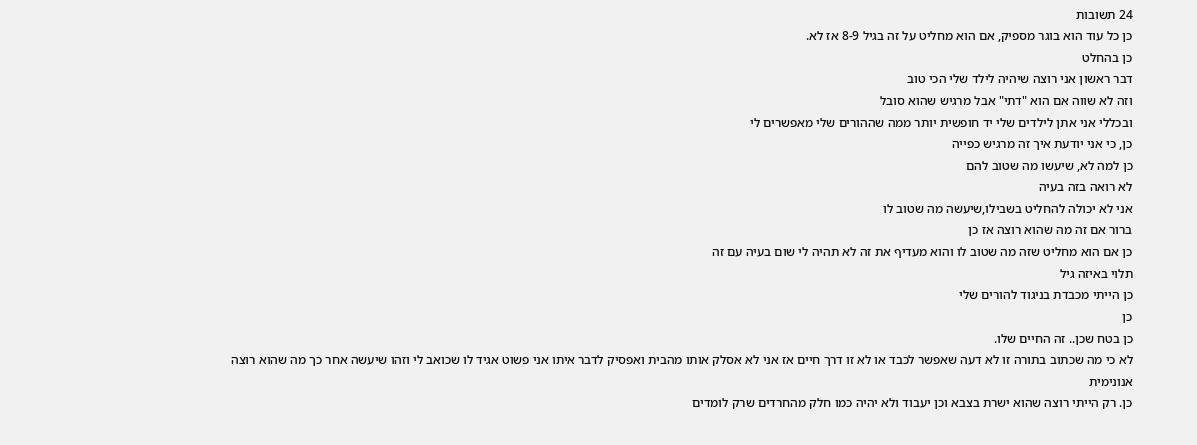24 תשובות
כן כל עוד הוא בוגר מספיק, אם הוא מחליט על זה בגיל 8-9 אז לא.
כן בהחלט
דבר ראשון אני רוצה שיהיה לילד שלי הכי טוב
וזה לא שווה אם הוא "דתי" אבל מרגיש שהוא סובל
ובכללי אני אתן לילדים שלי יד חופשית יותר ממה שההורים שלי מאפשרים לי
כן, כי אני יודעת איך זה מרגיש כפייה
כן למה לא, שיעשו מה שטוב להם
לא רואה בזה בעיה
אני לא יכולה להחליט בשבילו,שיעשה מה שטוב לו
ברור אם זה מה שהוא רוצה אז כן
כן אם הוא מחליט שזה מה שטוב לו והוא מעדיף את זה לא תהיה לי שום בעיה עם זה
תלוי באיזה גיל
כן הייתי מכבדת בניגוד להורים שלי
כן
כן בטח שכן.. זה החיים שלו.
לא כי מה שכתוב בתורה זו לא דעה שאפשר לכבד או לא זו דרך חיים אז אני לא אסלק אותו מהבית ואפסיק לדבר איתו אני פשוט אגיד לו שכואב לי וזהו שיעשה אחר כך מה שהוא רוצה
אנונימית
כן. רק הייתי רוצה שהוא ישרת בצבא וכן יעבוד ולא יהיה כמו חלק מהחרדים שרק לומדים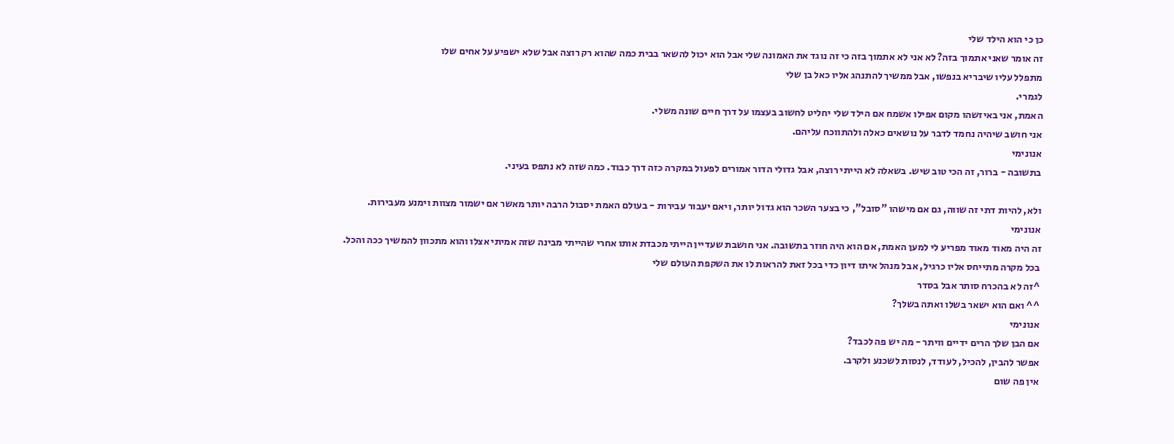כן כי הוא הילד שלי
זה אומר שאני אתמוך בזה? לא אני לא אתמוך בזה כי זה נוגד את האמונה שלי אבל הוא יכול להשאר בבית כמה שהוא רק רוצה אבל שלא ישפיע על אחים שלו
מתפלל עליו שיבריא בנפשו, אבל ממשיך להתנהג אליו כאל בן שלי
לגמרי.
האמת, אני באיזשהו מקום אפילו אשמח אם הילד שלי יחליט לחשוב בעצמו על דרך חיים שונה משלי.
אני חושב שיהיה נחמד לדבר על נושאים כאלה ולהתווכח עליהם.
אנונימי
בתשובה - ברור, זה הכי טוב שיש. בשאלה לא הייתי רוצה, אבל גדולי הדור אמורים לפעול במקרה כזה דרך כבוד. כמה שזה לא נתפס בעיני.

ולא, להיות דתי זה שווה, גם אם מישהו "סובל", כי בצער השכר הוא גדול יותר, ויאם יעבור עבירות - בעולם האמת יסבול הרבה יותר מאשר אם ישמור מצוות וימנע מעבירות.
אנונימי
זה היה מאוד מאוד מפריע לי למען האמת, אם הוא היה חוזר בתשובה. אני חושבת שעדיין הייתי מכבדת אותו אחרי שהייתי מבינה שזה אמיתי אצלו והוא מתכוון להמשיך ככה והכל.
בכל מקרה מתייחס אליו כרגיל, אבל מנהל איתו דיון כדי בכל זאת להראות לו את השקפת העולם שלי
^זה לא בהכרח סותר אבל בסדר
^^ ואם הוא ישאר בשלו ואתה בשלך?
אנונימי
אם הבן שלך הרים ידיים וויתר - מה יש פה לכבד?
אפשר להבין, להכיל, לעודד, לנסות לשכנע ולקרב.
אין פה שום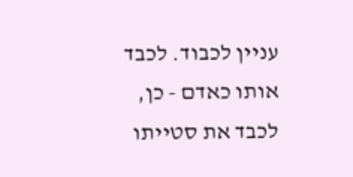עניין לכבוד. לכבד אותו כאדם - כן, לכבד את סטייתו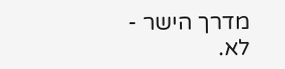מדרך הישר - לא.